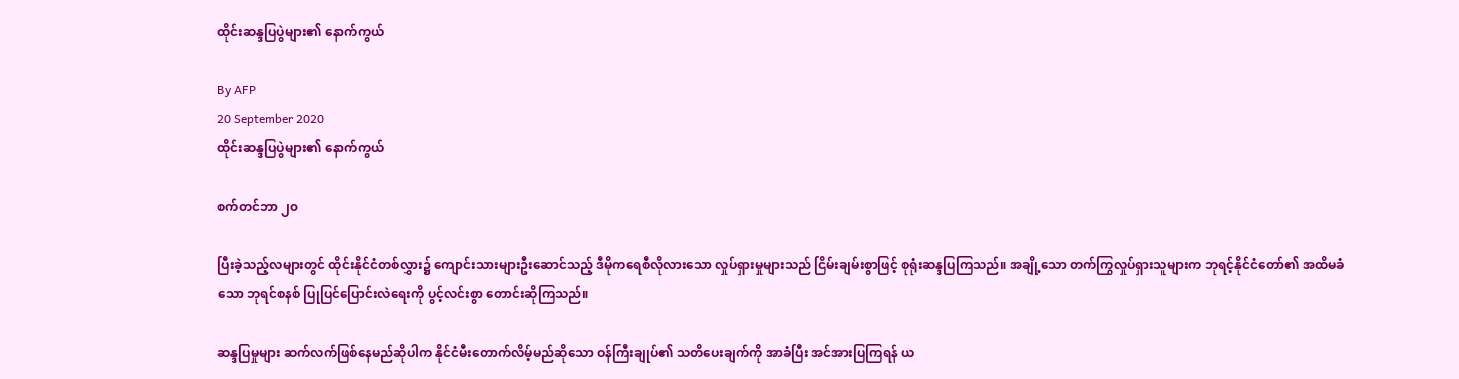ထိုင်းဆန္ဒပြပွဲများ၏ နောက်ကွယ်

By AFP
20 September 2020
ထိုင်းဆန္ဒပြပွဲများ၏ နောက်ကွယ်

စက်တင်ဘာ ၂၀

ပြီးခဲ့သည့်လများတွင် ထိုင်းနိုင်ငံတစ်လွှား၌ ကျောင်းသားများဦးဆောင်သည့် ဒီမိုကရေစီလိုလားသော လှုပ်ရှားမှုများသည် ငြိမ်းချမ်းစွာဖြင့် စုရုံးဆန္ဒပြကြသည်။ အချို့သော တက်ကြွလှုပ်ရှားသူများက ဘုရင့်နိုင်ငံတော်၏ အထိမခံသော ဘုရင်စနစ် ပြုပြင်ပြောင်းလဲရေးကို ပွင့်လင်းစွာ တောင်းဆိုကြသည်။

ဆန္ဒပြမှုများ ဆက်လက်ဖြစ်နေမည်ဆိုပါက နိုင်ငံမီးတောက်လိမ့်မည်ဆိုသော ဝန်ကြီးချုပ်၏ သတိပေးချက်ကို အာခံပြီး အင်အားပြကြရန် ယ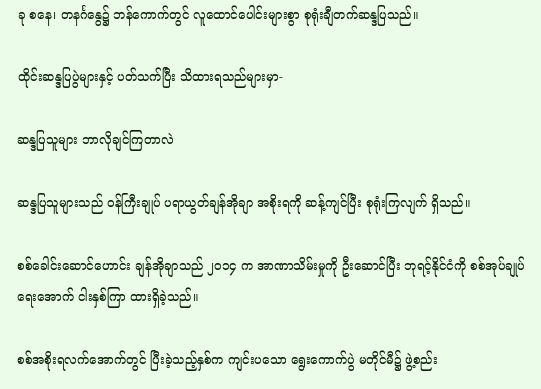ခု စနေ၊ တနင်္ဂနွေ၌ ဘန်ကောက်တွင် လူထောင်ပေါင်းများစွာ စုရုံးချီတက်ဆန္ဒပြသည်။

ထိုင်းဆန္ဒပြပွဲများနှင့် ပတ်သက်ပြီး သိထားရသည်များမှာ-

ဆန္ဒပြသူများ ဘာလိုချင်ကြတာလဲ

ဆန္ဒပြသူများသည် ဝန်ကြီးချုပ် ပရာယွတ်ချန်အိုချာ အစိုးရကို ဆန့်ကျင်ပြီး စုရုံးကြလျက် ရှိသည်။

စစ်ခေါင်းဆောင်ဟောင်း ချန်အိုချာသည် ၂၀၁၄ က အာဏာသိမ်းမှုကို ဦးဆောင်ပြီး ဘုရင့်နိုင်ငံကို စစ်အုပ်ချုပ်ရေးအောက် ငါးနှစ်ကြာ ထားရှိခဲ့သည်။

စစ်အစိုးရလက်အောက်တွင် ပြီးခဲ့သည့်နှစ်က ကျင်းပသော ရွေးကောက်ပွဲ မတိုင်မီ၌ ဖွဲ့စည်း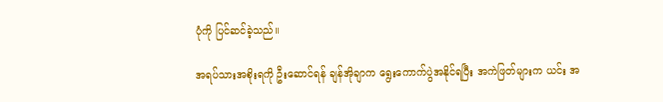ပုံကို ပြင်ဆင်ခဲ့သည်။

အရပ်သားအစိုးရကို ဦးဆောင်ရန် ချန်အိုချာက ရွေးကောက်ပွဲအနိုင်ရပြီး အကဲဖြတ်များက ယင်း အ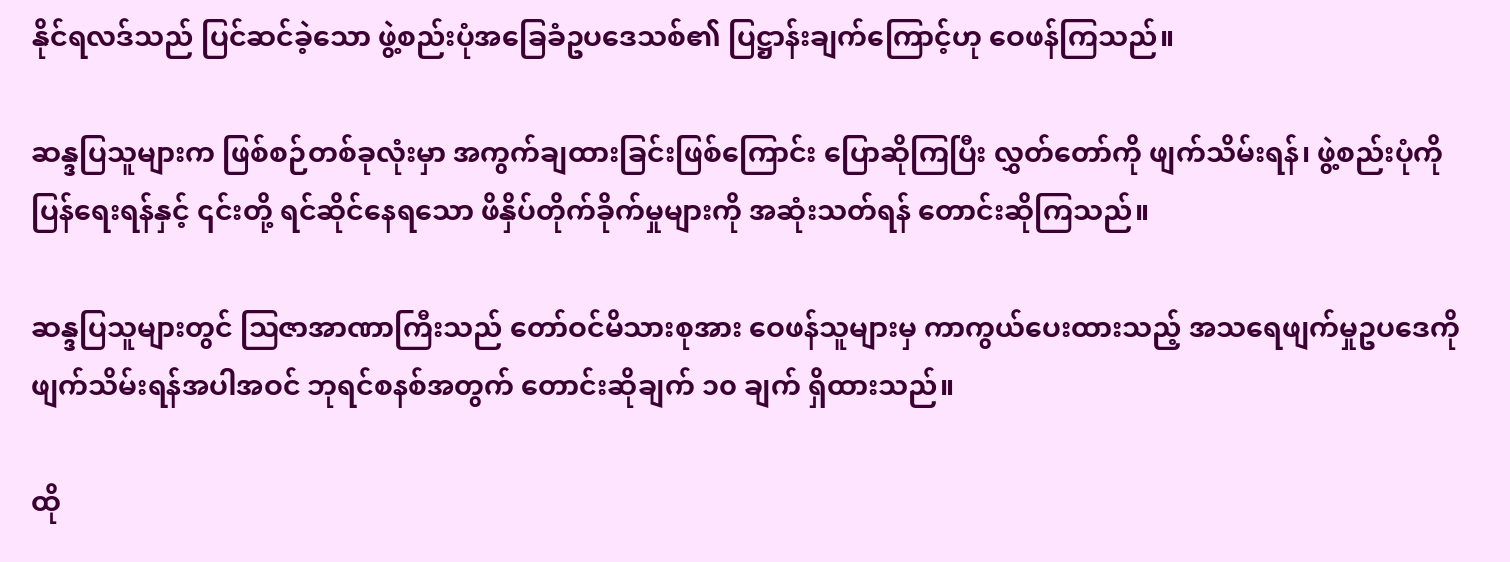နိုင်ရလဒ်သည် ပြင်ဆင်ခဲ့သော ဖွဲ့စည်းပုံအခြေခံဥပဒေသစ်၏ ပြဋ္ဌာန်းချက်ကြောင့်ဟု ဝေဖန်ကြသည်။

ဆန္ဒပြသူများက ဖြစ်စဉ်တစ်ခုလုံးမှာ အကွက်ချထားခြင်းဖြစ်ကြောင်း ပြောဆိုကြပြီး လွှတ်တော်ကို ဖျက်သိမ်းရန်၊ ဖွဲ့စည်းပုံကို ပြန်ရေးရန်နှင့် ၎င်းတို့ ရင်ဆိုင်နေရသော ဖိနှိပ်တိုက်ခိုက်မှုများကို အဆုံးသတ်ရန် တောင်းဆိုကြသည်။

ဆန္ဒပြသူများတွင် ဩဇာအာဏာကြီးသည် တော်ဝင်မိသားစုအား ဝေဖန်သူများမှ ကာကွယ်ပေးထားသည့် အသရေဖျက်မှုဥပဒေကို ဖျက်သိမ်းရန်အပါအဝင် ဘုရင်စနစ်အတွက် တောင်းဆိုချက် ၁၀ ချက် ရှိထားသည်။

ထို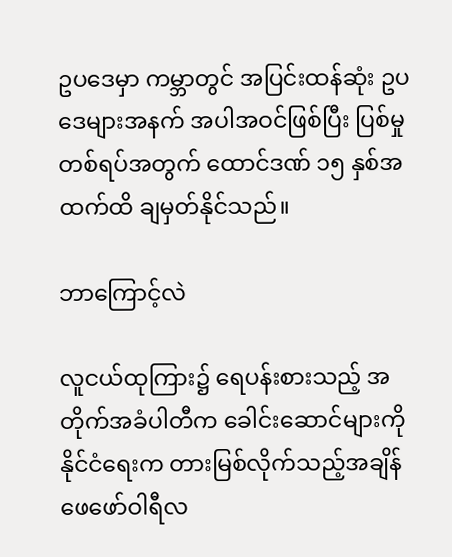ဥပဒေမှာ ကမ္ဘာတွင် အပြင်းထန်ဆုံး ဥပဒေများအနက် အပါအဝင်ဖြစ်ပြီး ပြစ်မှုတစ်ရပ်အတွက် ထောင်ဒဏ် ၁၅ နှစ်အထက်ထိ ချမှတ်နိုင်သည်။

ဘာကြောင့်လဲ

လူငယ်ထုကြား၌ ရေပန်းစားသည့် အတိုက်အခံပါတီက ခေါင်းဆောင်များကို နိုင်ငံရေးက တားမြစ်လိုက်သည့်အချိန် ဖေဖော်ဝါရီလ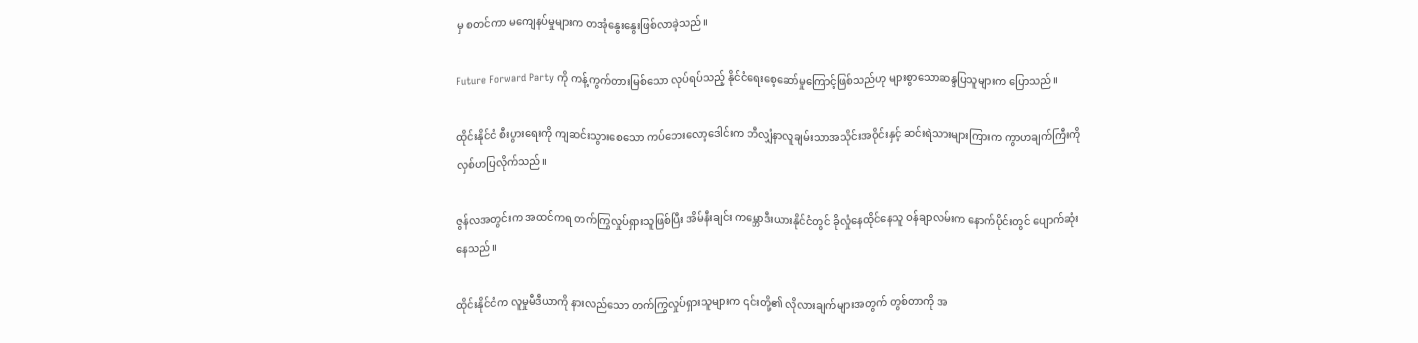မှ စတင်ကာ မကျေနပ်မှုများက တအုံနွေးနွေးဖြစ်လာခဲ့သည်။

Future Forward Party ကို ကန့်ကွက်တားမြစ်သော လုပ်ရပ်သည့် နိုင်ငံရေးစေ့ဆော်မှုကြောင့်ဖြစ်သည်ဟု များစွာသောဆန္ဒပြသူများက ပြောသည်။

ထိုင်းနိုင်ငံ စီးပွားရေးကို ကျဆင်းသွားစေသော ကပ်ဘေးလော့ဒေါင်းက ဘီလျှံနာလူချမ်းသာအသိုင်းအဝိုင်းနှင့် ဆင်းရဲသားများကြားက ကွာဟချက်ကြီးကို လှစ်ဟပြလိုက်သည်။

ဇွန်လအတွင်းက အထင်ကရ တက်ကြွလှုပ်ရှားသူဖြစ်ပြီး အိမ်နီးချင်း ကမ္ဘောဒီးယားနိုင်ငံတွင် ခိုလှုံနေထိုင်နေသူ ဝန်ချာလမ်းက နောက်ပိုင်းတွင် ပျောက်ဆုံးနေသည်။

ထိုင်းနိုင်ငံက လူမှုမီဒီယာကို နားလည်သော တက်ကြွလှုပ်ရှားသူများက ၎င်းတို့၏ လိုလားချက်များအတွက် တွစ်တာကို အ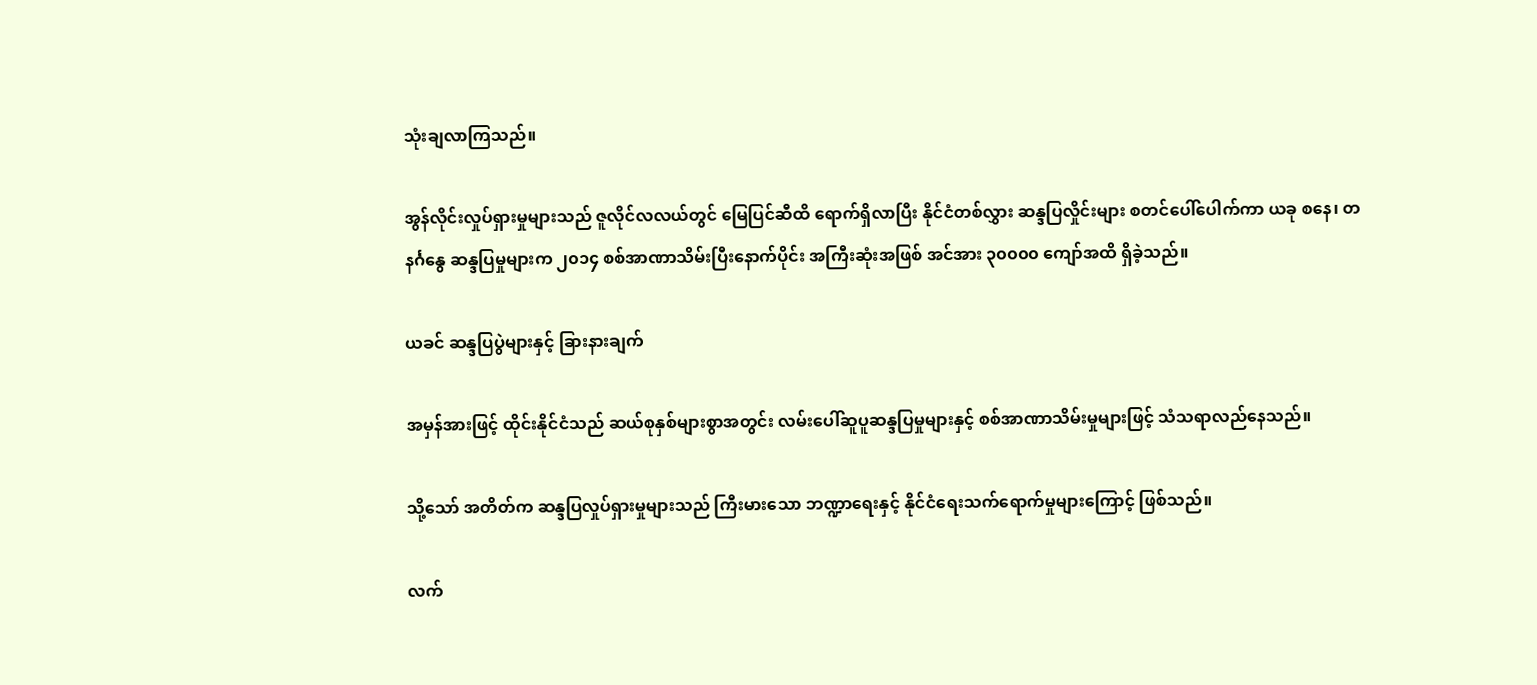သုံးချလာကြသည်။

အွန်လိုင်းလှုပ်ရှားမှုများသည် ဇူလိုင်လလယ်တွင် မြေပြင်ဆီထိ ရောက်ရှိလာပြီး နိုင်ငံတစ်လွှား ဆန္ဒပြလှိုင်းများ စတင်ပေါ်ပေါက်ကာ ယခု စနေ၊ တနင်္ဂနွေ ဆန္ဒပြမှုများက ၂၀၁၄ စစ်အာဏာသိမ်းပြီးနောက်ပိုင်း အကြီးဆုံးအဖြစ် အင်အား ၃၀၀၀၀ ကျော်အထိ ရှိခဲ့သည်။

ယခင် ဆန္ဒပြပွဲများနှင့် ခြားနားချက်

အမှန်အားဖြင့် ထိုင်းနိုင်ငံသည် ဆယ်စုနှစ်များစွာအတွင်း လမ်းပေါ်ဆူပူဆန္ဒပြမှုများနှင့် စစ်အာဏာသိမ်းမှုများဖြင့် သံသရာလည်နေသည်။

သို့သော် အတိတ်က ဆန္ဒပြလှုပ်ရှားမှုများသည် ကြီးမားသော ဘဏ္ဍာရေးနှင့် နိုင်ငံရေးသက်ရောက်မှုများကြောင့် ဖြစ်သည်။

လက်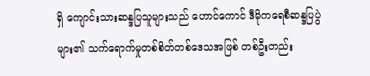ရှိ ကျောင်းသားဆန္ဒပြသူများသည် ဟောင်ကောင် ဒီမိုကရေစီဆန္ဒပြပွဲများ၏ သက်ရောက်မှုတစ်စိတ်တစ်ဒေသအဖြစ် တစ်ဦးတည်း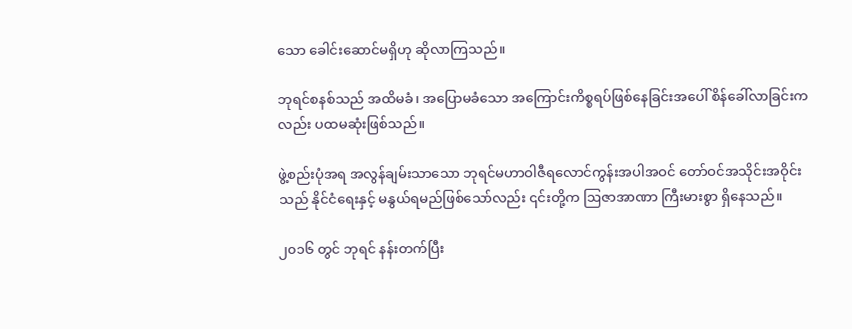သော ခေါင်းဆောင်မရှိဟု ဆိုလာကြသည်။

ဘုရင်စနစ်သည် အထိမခံ၊ အပြောမခံသော အကြောင်းကိစ္စရပ်ဖြစ်နေခြင်းအပေါ် စိန်ခေါ်လာခြင်းကလည်း ပထမဆုံးဖြစ်သည်။

ဖွဲ့စည်းပုံအရ အလွန်ချမ်းသာသော ဘုရင်မဟာဝါဇီရလောင်ကွန်းအပါအဝင် တော်ဝင်အသိုင်းအဝိုင်းသည် နိုင်ငံရေးနှင့် မနွယ်ရမည်ဖြစ်သော်လည်း ၎င်းတို့က ဩဇာအာဏာ ကြီးမားစွာ ရှိနေသည်။

၂၀၁၆ တွင် ဘုရင် နန်းတက်ပြီး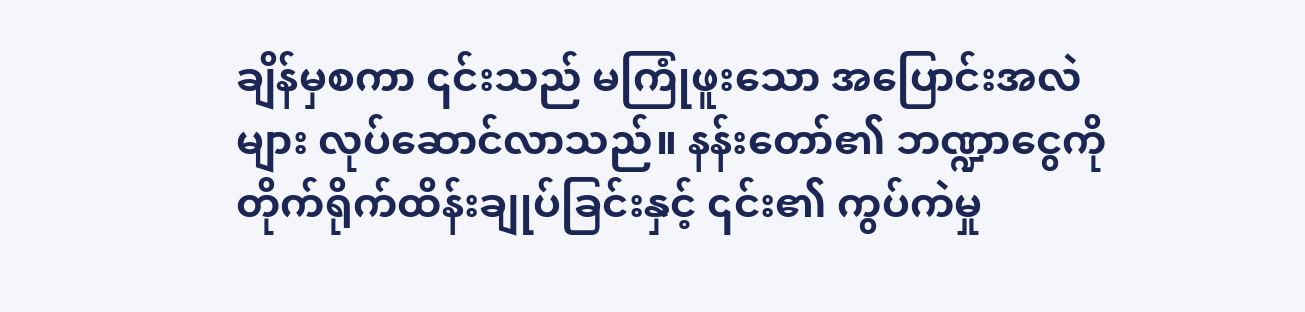ချိန်မှစကာ ၎င်းသည် မကြုံဖူးသော အပြောင်းအလဲများ လုပ်ဆောင်လာသည်။ နန်းတော်၏ ဘဏ္ဍာငွေကို တိုက်ရိုက်ထိန်းချုပ်ခြင်းနှင့် ၎င်း၏ ကွပ်ကဲမှု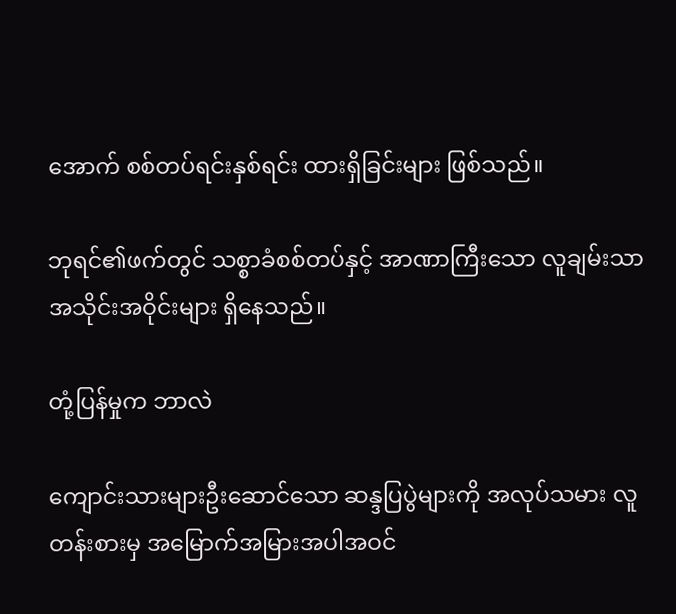အောက် စစ်တပ်ရင်းနှစ်ရင်း ထားရှိခြင်းများ ဖြစ်သည်။

ဘုရင်၏ဖက်တွင် သစ္စာခံစစ်တပ်နှင့် အာဏာကြီးသော လူချမ်းသာအသိုင်းအဝိုင်းများ ရှိနေသည်။

တုံ့ပြန်မှုက ဘာလဲ

ကျောင်းသားများဦးဆောင်သော ဆန္ဒပြပွဲများကို အလုပ်သမား လူတန်းစားမှ အမြောက်အမြားအပါအဝင်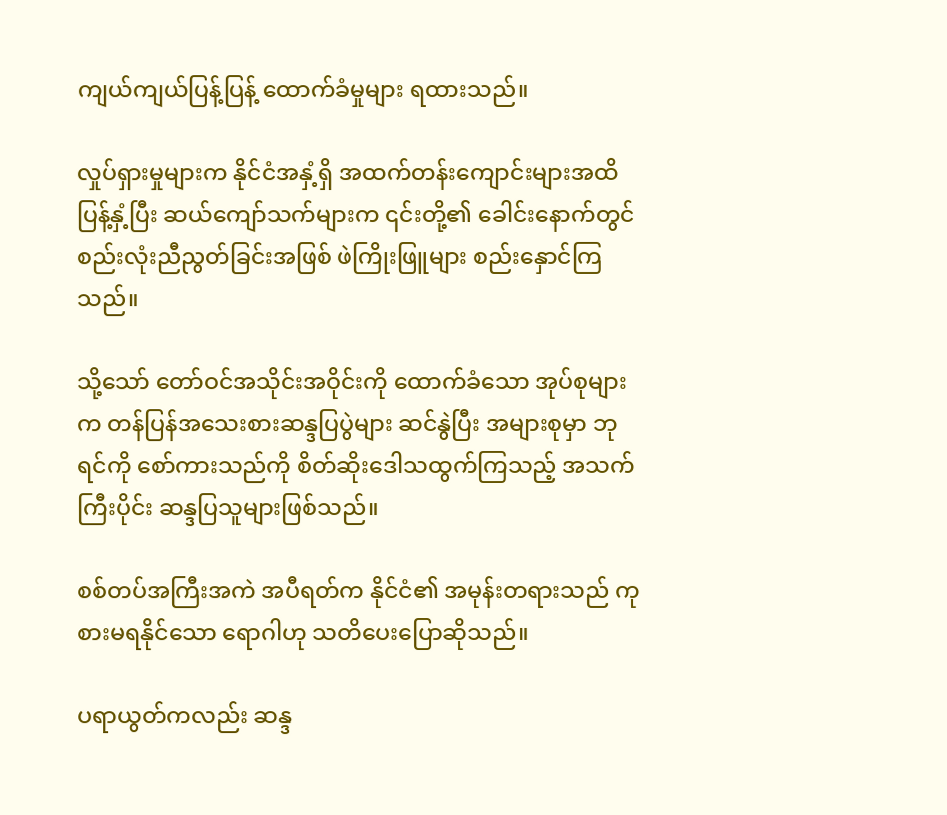ကျယ်ကျယ်ပြန့်ပြန့် ထောက်ခံမှုများ ရထားသည်။

လှုပ်ရှားမှုများက နိုင်ငံအနှံ့ရှိ အထက်တန်းကျောင်းများအထိ ပြန့်နှံ့ပြီး ဆယ်ကျော်သက်များက ၎င်းတို့၏ ခေါင်းနောက်တွင် စည်းလုံးညီညွတ်ခြင်းအဖြစ် ဖဲကြိုးဖြူများ စည်းနှောင်ကြသည်။

သို့သော် တော်ဝင်အသိုင်းအဝိုင်းကို ထောက်ခံသော အုပ်စုများက တန်ပြန်အသေးစားဆန္ဒပြပွဲများ ဆင်နွဲပြီး အများစုမှာ ဘုရင်ကို စော်ကားသည်ကို စိတ်ဆိုးဒေါသထွက်ကြသည့် အသက်ကြီးပိုင်း ဆန္ဒပြသူများဖြစ်သည်။

စစ်တပ်အကြီးအကဲ အပီရတ်က နိုင်ငံ၏ အမုန်းတရားသည် ကုစားမရနိုင်သော ရောဂါဟု သတိပေးပြောဆိုသည်။

ပရာယွတ်ကလည်း ဆန္ဒ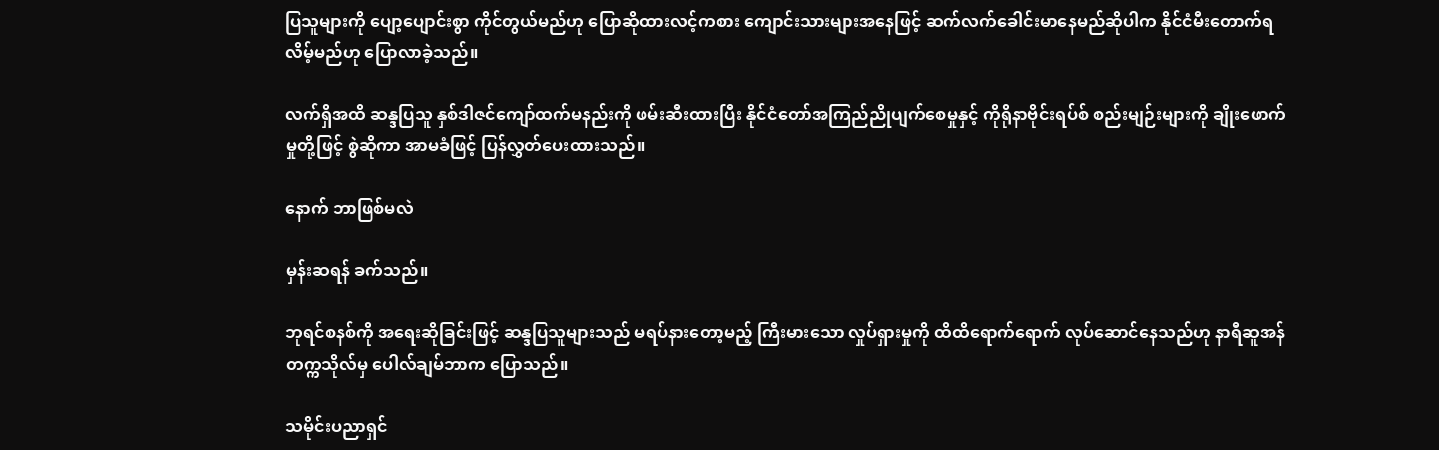ပြသူများကို ပျော့ပျောင်းစွာ ကိုင်တွယ်မည်ဟု ပြောဆိုထားလင့်ကစား ကျောင်းသားများအနေဖြင့် ဆက်လက်ခေါင်းမာနေမည်ဆိုပါက နိုင်ငံမီးတောက်ရလိမ့်မည်ဟု ပြောလာခဲ့သည်။

လက်ရှိအထိ ဆန္ဒပြသူ နှစ်ဒါဇင်ကျော်ထက်မနည်းကို ဖမ်းဆီးထားပြီး နိုင်ငံတော်အကြည်ညိုပျက်စေမှုနှင့် ကိုရိုနာဗိုင်းရပ်စ် စည်းမျဉ်းများကို ချိုးဖောက်မှုတို့ဖြင့် စွဲဆိုကာ အာမခံဖြင့် ပြန်လွှတ်ပေးထားသည်။

နောက် ဘာဖြစ်မလဲ

မှန်းဆရန် ခက်သည်။

ဘုရင်စနစ်ကို အရေးဆိုခြင်းဖြင့် ဆန္ဒပြသူများသည် မရပ်နားတော့မည့် ကြီးမားသော လှုပ်ရှားမှုကို ထိထိရောက်ရောက် လုပ်ဆောင်နေသည်ဟု နာရီဆူအန်တက္ကသိုလ်မှ ပေါလ်ချမ်ဘာက ပြောသည်။

သမိုင်းပညာရှင်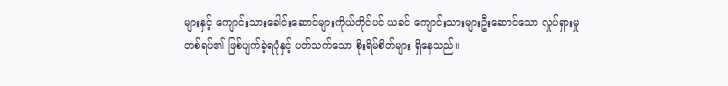များနှင့် ကျောင်းသားခေါင်းဆောင်များကိုယ်တိုင်ပင် ယခင် ကျောင်းသားများဦးဆောင်သော လှုပ်ရှားမှုတစ်ရပ်၏ ဖြစ်ပျက်ခဲ့ရပုံနှင့် ပတ်သက်သော စိုးရိမ်စိတ်များ ရှိနေသည်။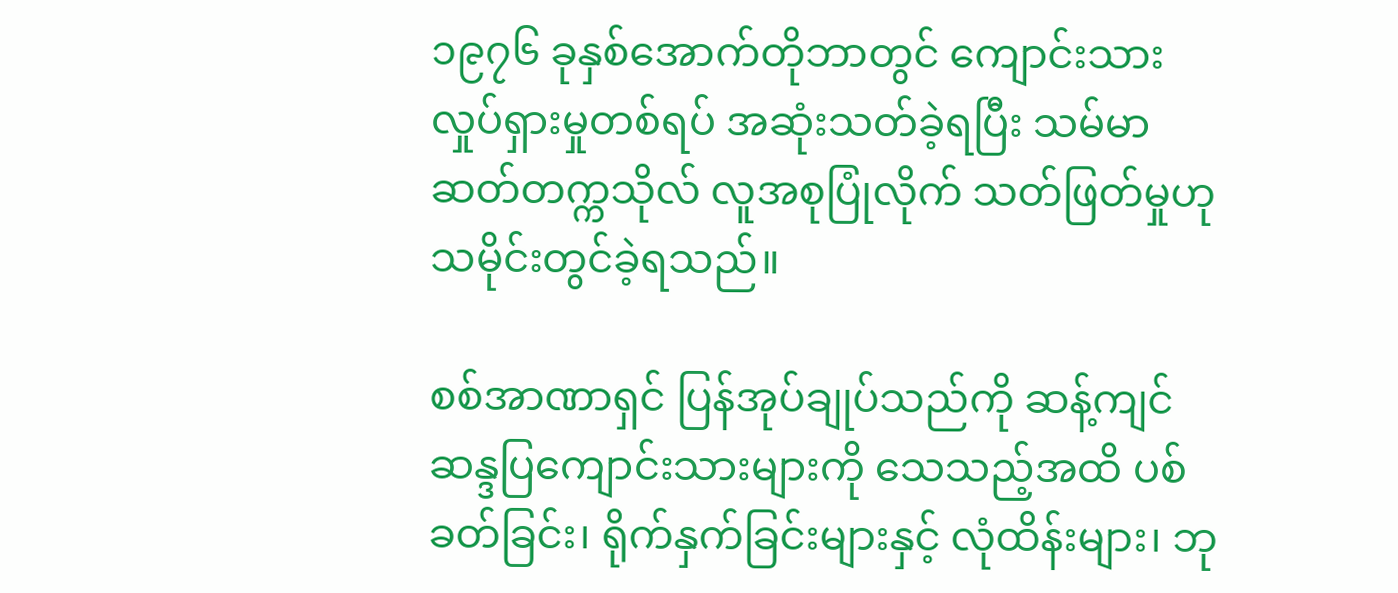၁၉၇၆ ခုနှစ်အောက်တိုဘာတွင် ကျောင်းသားလှုပ်ရှားမှုတစ်ရပ် အဆုံးသတ်ခဲ့ရပြီး သမ်မာဆတ်တက္ကသိုလ် လူအစုပြုံလိုက် သတ်ဖြတ်မှုဟု သမိုင်းတွင်ခဲ့ရသည်။

စစ်အာဏာရှင် ပြန်အုပ်ချုပ်သည်ကို ဆန့်ကျင်ဆန္ဒပြကျောင်းသားများကို သေသည့်အထိ ပစ်ခတ်ခြင်း၊ ရိုက်နှက်ခြင်းများနှင့် လုံထိန်းများ၊ ဘု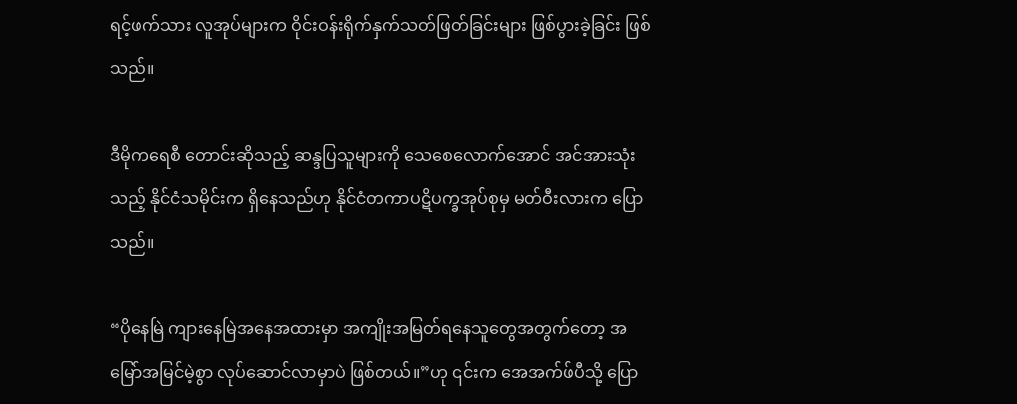ရင့်ဖက်သား လူအုပ်များက ဝိုင်းဝန်းရိုက်နှက်သတ်ဖြတ်ခြင်းများ ဖြစ်ပွားခဲ့ခြင်း ဖြစ်သည်။

ဒီမိုကရေစီ တောင်းဆိုသည့် ဆန္ဒပြသူများကို သေစေလောက်အောင် အင်အားသုံးသည့် နိုင်ငံသမိုင်းက ရှိနေသည်ဟု နိုင်ငံတကာပဋိပက္ခအုပ်စုမှ မတ်ဝီးလားက ပြောသည်။

“ပိုနေမြဲ ကျားနေမြဲအနေအထားမှာ အကျိုးအမြတ်ရနေသူတွေအတွက်တော့ အမြော်အမြင်မဲ့စွာ လုပ်ဆောင်လာမှာပဲ ဖြစ်တယ်။”ဟု ၎င်းက အေအက်ဖ်ပီသို့ ပြော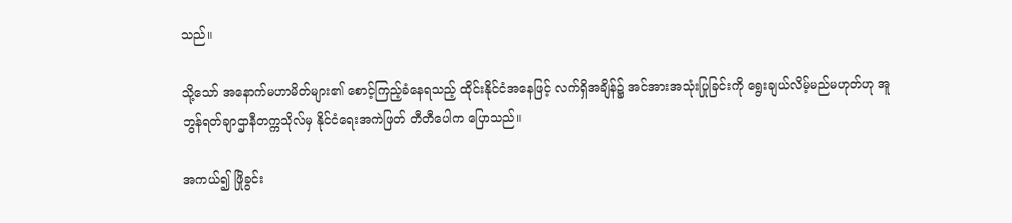သည်။

သို့သော် အနောက်မဟာမိတ်များ၏ စောင့်ကြည့်ခံနေရသည့် ထိုင်းနိုင်ငံအနေဖြင့် လက်ရှိအချိန်၌ အင်အားအသုံးပြုခြင်းကို ရွေးချယ်လိမ့်မည်မဟုတ်ဟု အူဘွန်ရတ်ချာဌာနီတက္ကသိုလ်မှ နိုင်ငံရေးအကဲဖြတ် တီတီပေါက ပြောသည်။

အကယ်၍ ဖြိုခွင်း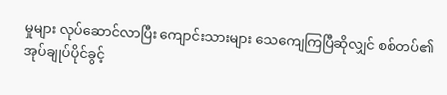မှုများ လုပ်ဆောင်လာပြီး ကျောင်းသားများ သေကျေကြပြီဆိုလျှင် စစ်တပ်၏ အုပ်ချုပ်ပိုင်ခွင့်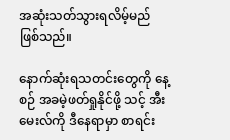အဆုံးသတ်သွားရလိမ့်မည် ဖြစ်သည်။

နောက်ဆုံးရသတင်းတွေကို နေ့စဉ် အခမဲ့ဖတ်ရှုနိုင်ဖို့ သင့် အီးမေးလ်ကို ဒီနေရာမှာ စာရင်း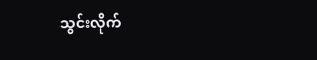သွင်းလိုက်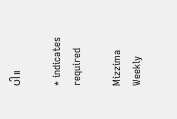ပါ။

* indicates required

Mizzima Weekly